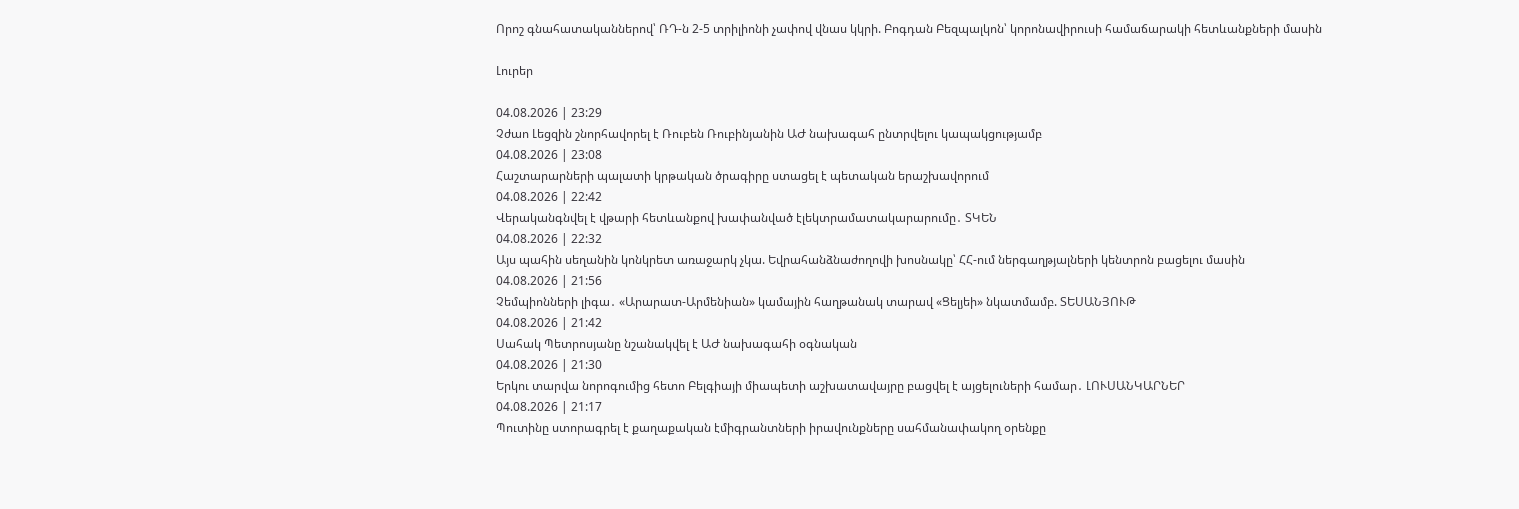Որոշ գնահատականներով՝ ՌԴ-ն 2-5 տրիլիոնի չափով վնաս կկրի. Բոգդան Բեզպալկոն՝ կորոնավիրուսի համաճարակի հետևանքների մասին

Լուրեր

04.08.2026 | 23:29
Չժաո Լեցզին շնորհավորել է Ռուբեն Ռուբինյանին ԱԺ նախագահ ընտրվելու կապակցությամբ
04.08.2026 | 23:08
Հաշտարարների պալատի կրթական ծրագիրը ստացել է պետական երաշխավորում
04.08.2026 | 22:42
Վերականգնվել է վթարի հետևանքով խափանված էլեկտրամատակարարումը․ ՏԿԵՆ
04.08.2026 | 22:32
Այս պահին սեղանին կոնկրետ առաջարկ չկա. Եվրահանձնաժողովի խոսնակը՝ ՀՀ-ում ներգաղթյալների կենտրոն բացելու մասին
04.08.2026 | 21:56
Չեմպիոնների լիգա․ «Արարատ-Արմենիան» կամային հաղթանակ տարավ «Ցելյեի» նկատմամբ. ՏԵՍԱՆՅՈՒԹ
04.08.2026 | 21:42
Սահակ Պետրոսյանը նշանակվել է ԱԺ նախագահի օգնական
04.08.2026 | 21:30
Երկու տարվա նորոգումից հետո Բելգիայի միապետի աշխատավայրը բացվել է այցելուների համար․ ԼՈՒՍԱՆԿԱՐՆԵՐ
04.08.2026 | 21:17
Պուտինը ստորագրել է քաղաքական էմիգրանտների իրավունքները սահմանափակող օրենքը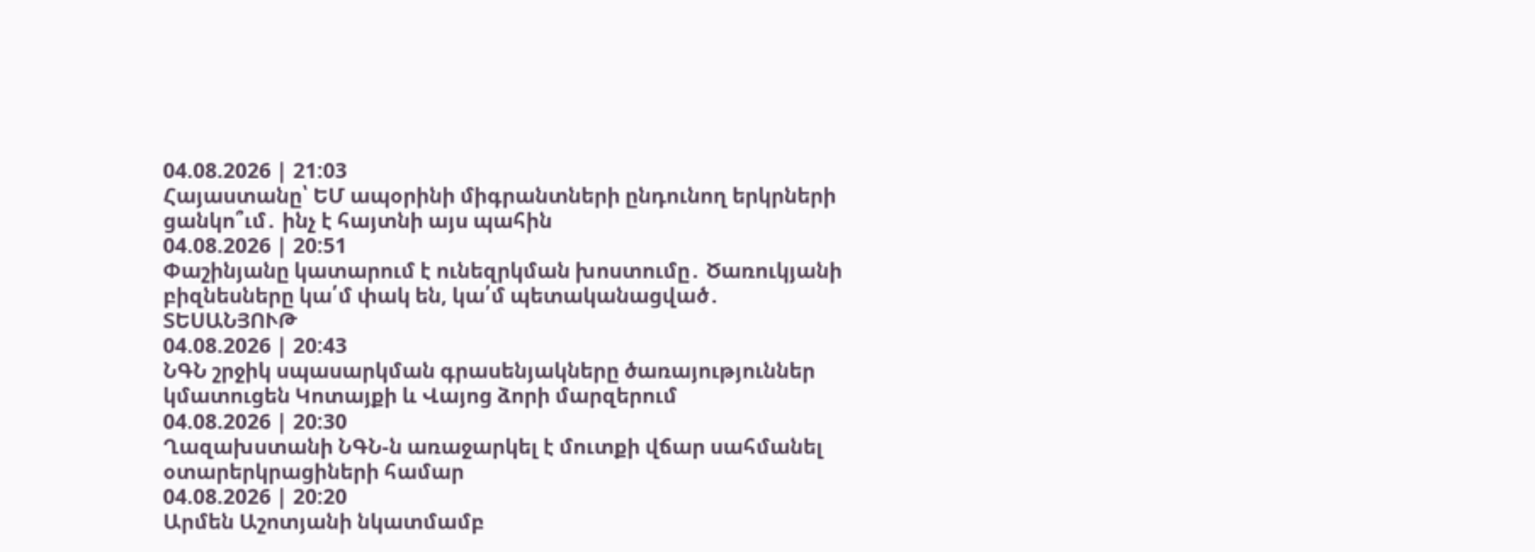04.08.2026 | 21:03
Հայաստանը՝ ԵՄ ապօրինի միգրանտների ընդունող երկրների ցանկո՞ւմ․ ինչ է հայտնի այս պահին
04.08.2026 | 20:51
Փաշինյանը կատարում է ունեզրկման խոստումը․ Ծառուկյանի բիզնեսները կա՛մ փակ են, կա՛մ պետականացված․ ՏԵՍԱՆՅՈՒԹ
04.08.2026 | 20:43
ՆԳՆ շրջիկ սպասարկման գրասենյակները ծառայություններ կմատուցեն Կոտայքի և Վայոց ձորի մարզերում
04.08.2026 | 20:30
Ղազախստանի ՆԳՆ-ն առաջարկել է մուտքի վճար սահմանել օտարերկրացիների համար
04.08.2026 | 20:20
Արմեն Աշոտյանի նկատմամբ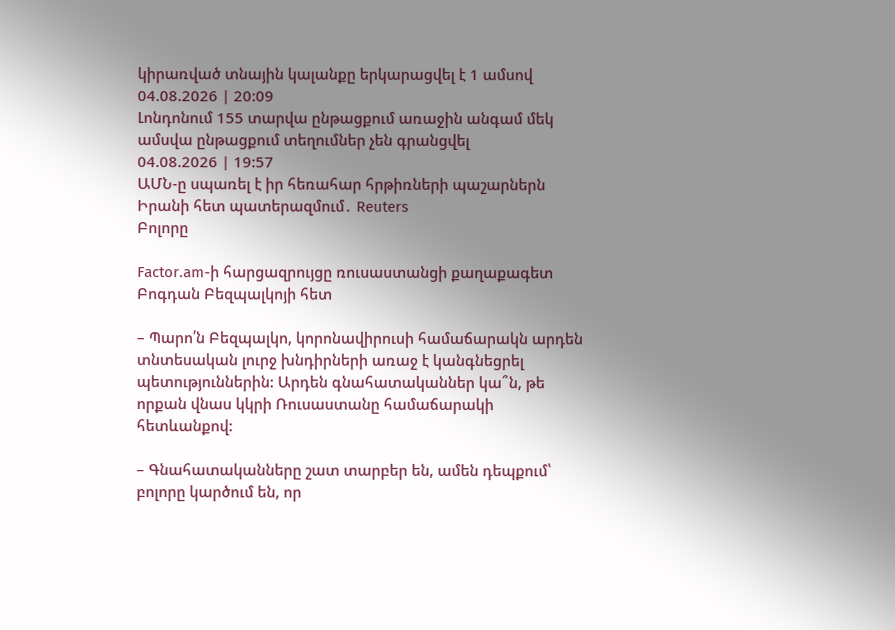կիրառված տնային կալանքը երկարացվել է 1 ամսով
04.08.2026 | 20:09
Լոնդոնում 155 տարվա ընթացքում առաջին անգամ մեկ ամսվա ընթացքում տեղումներ չեն գրանցվել
04.08.2026 | 19:57
ԱՄՆ-ը սպառել է իր հեռահար հրթիռների պաշարներն Իրանի հետ պատերազմում․ Reuters
Բոլորը

Factor.am-ի հարցազրույցը ռուսաստանցի քաղաքագետ Բոգդան Բեզպալկոյի հետ

– Պարո՛ն Բեզպալկո, կորոնավիրուսի համաճարակն արդեն տնտեսական լուրջ խնդիրների առաջ է կանգնեցրել պետություններին: Արդեն գնահատականներ կա՞ն, թե որքան վնաս կկրի Ռուսաստանը համաճարակի հետևանքով:

– Գնահատականները շատ տարբեր են, ամեն դեպքում՝ բոլորը կարծում են, որ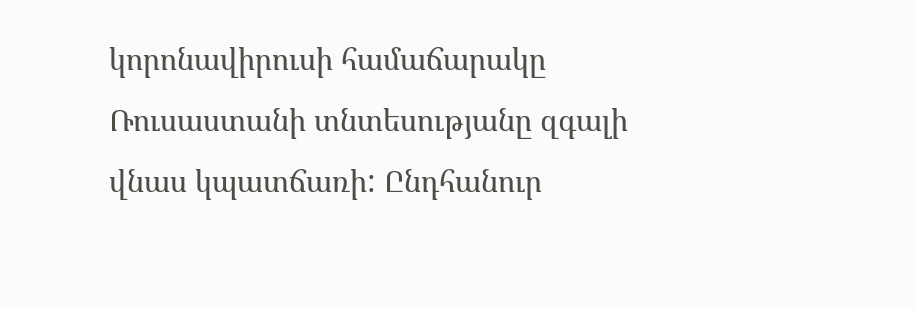կորոնավիրուսի համաճարակը Ռուսաստանի տնտեսությանը զգալի վնաս կպատճառի: Ընդհանուր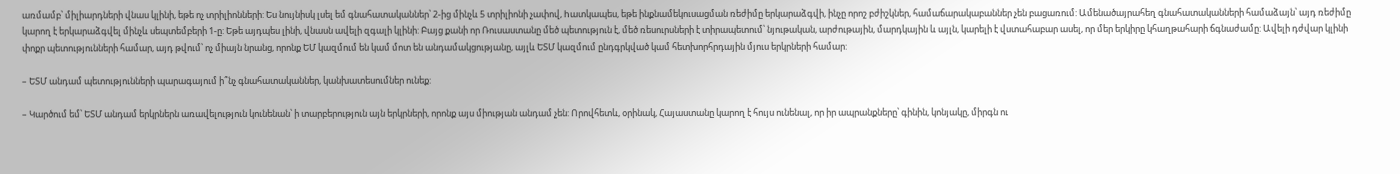առմամբ՝ միլիարդների վնաս կլինի, եթե ոչ տրիլիոնների: Ես նույնիսկ լսել եմ գնահատականներ՝ 2-ից մինչև 5 տրիլիոնի չափով, hատկապես, եթե ինքնամեկուսացման ռեժիմը երկարաձգվի, ինչը որոշ բժիշկներ, համաճարակաբաններ չեն բացառում: Ամենածայրահեղ գնահատականների համաձայն՝ այդ ռեժիմը կարող է երկարաձգվել մինչև սեպտեմբերի 1-ը: Եթե այդպես լինի, վնասն ավելի զգալի կլինի: Բայց քանի որ Ռուսաստանը մեծ պետություն է, մեծ ռեսուրսների է տիրապետում՝ նյութական, արժութային, մարդկային և այլն, կարելի է վստահաբար ասել, որ մեր երկիրը կհաղթահարի ճգնաժամը: Ավելի դժվար կլինի փոքր պետությունների համար, այդ թվում՝ ոչ միայն նրանց, որոնք ԵՄ կազմում են կամ մոտ են անդամակցությանը, այլև ԵՏՄ կազմում ընդգրկված կամ հետխորհրդային մյուս երկրների համար:

– ԵՏՄ անդամ պետությունների պարագայում ի՞նչ գնահատականներ, կանխատեսումներ ունեք:

– Կարծում եմ՝ ԵՏՄ անդամ երկրներն առավելություն կունենան՝ ի տարբերություն այն երկրների, որոնք այս միության անդամ չեն: Որովհետև, օրինակ, Հայաստանը կարող է հույս ունենալ, որ իր ապրանքները՝ գինին, կոնյակը, միրգն ու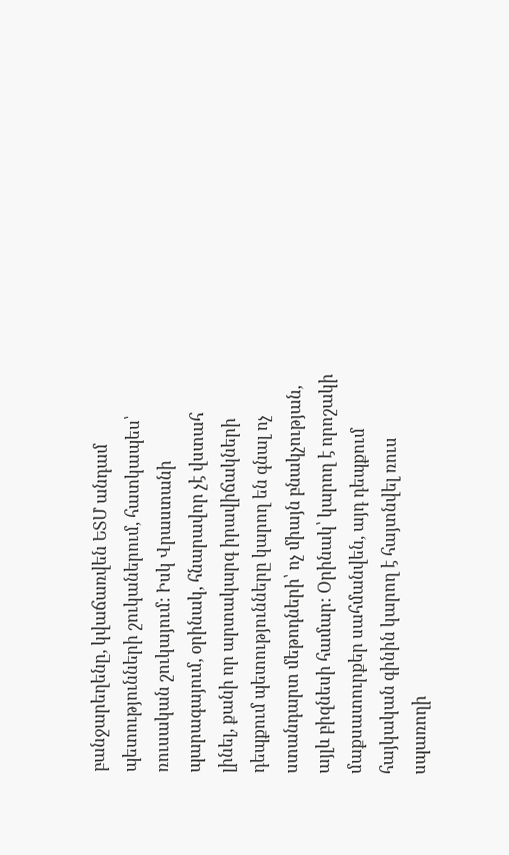բանջարեղենը, կվաճառվեն ԵՏՄ անդամ պետությունների շուկաներում, հատկապես՝ ռուսական շուկայում: Իսկ Վրաստանի պարագայում, օրինակ, հնարավոր չէ վստահ լինել, քանի որ արտակարգ իրավիճակների դեպքում պետությունները կարող են գնալ ոչ ստանդարտ մեթոդների՝ ոչ միայն բնակչության, այլև բիզնեսի համար: Օրինակ՝ կարող է որոշակի մաքսատուրքեր սահմանվեն, այդ դեպքում հայկական գինին կարող է հայտնվել ռուս սպառողի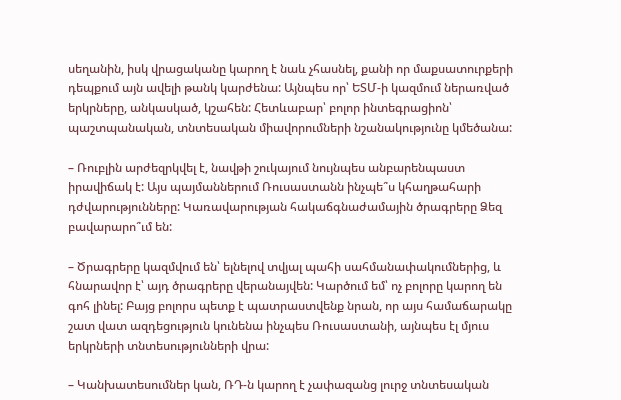սեղանին, իսկ վրացականը կարող է նաև չհասնել, քանի որ մաքսատուրքերի դեպքում այն ավելի թանկ կարժենա: Այնպես որ՝ ԵՏՄ-ի կազմում ներառված երկրները, անկասկած, կշահեն: Հետևաբար՝ բոլոր ինտեգրացիոն՝ պաշտպանական, տնտեսական միավորումների նշանակությունը կմեծանա:

– Ռուբլին արժեզրկվել է, նավթի շուկայում նույնպես անբարենպաստ իրավիճակ է: Այս պայմաններում Ռուսաստանն ինչպե՞ս կհաղթահարի դժվարությունները: Կառավարության հակաճգնաժամային ծրագրերը Ձեզ բավարարո՞ւմ են:

– Ծրագրերը կազմվում են՝ ելնելով տվյալ պահի սահմանափակումներից, և հնարավոր է՝ այդ ծրագրերը վերանայվեն: Կարծում եմ՝ ոչ բոլորը կարող են գոհ լինել: Բայց բոլորս պետք է պատրաստվենք նրան, որ այս համաճարակը շատ վատ ազդեցություն կունենա ինչպես Ռուսաստանի, այնպես էլ մյուս երկրների տնտեսությունների վրա:

– Կանխատեսումներ կան, ՌԴ-ն կարող է չափազանց լուրջ տնտեսական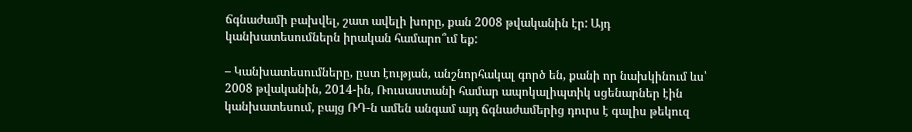ճգնաժամի բախվել, շատ ավելի խորը, քան 2008 թվականին էր: Այդ կանխատեսումներն իրական համարո՞ւմ եք:

– Կանխատեսումները, ըստ էության, անշնորհակալ գործ են, քանի որ նախկինում ևս՝ 2008 թվականին, 2014-ին, Ռուսաստանի համար ապոկալիպտիկ սցենարներ էին կանխատեսում, բայց ՌԴ-ն ամեն անգամ այդ ճգնաժամերից դուրս է գալիս թեկուզ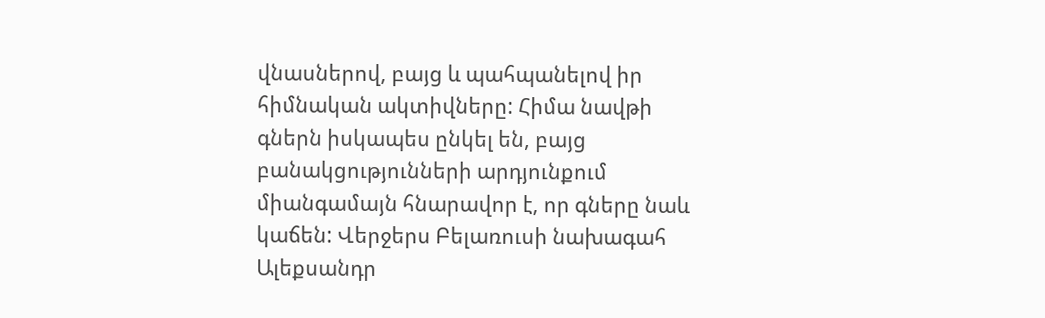վնասներով, բայց և պահպանելով իր հիմնական ակտիվները: Հիմա նավթի գներն իսկապես ընկել են, բայց բանակցությունների արդյունքում միանգամայն հնարավոր է, որ գները նաև կաճեն: Վերջերս Բելառուսի նախագահ Ալեքսանդր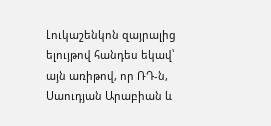Լուկաշենկոն զայրալից ելույթով հանդես եկավ՝ այն առիթով, որ ՌԴ-ն, Սաուդյան Արաբիան և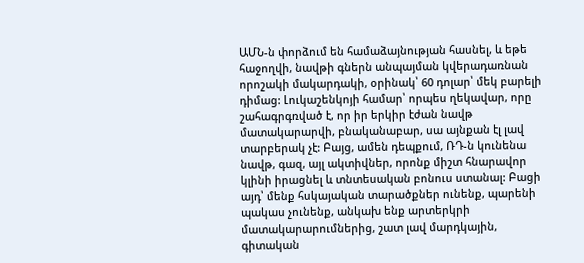ԱՄՆ-ն փորձում են համաձայնության հասնել, և եթե հաջողվի, նավթի գներն անպայման կվերադառնան որոշակի մակարդակի, օրինակ՝ 60 դոլար՝ մեկ բարելի դիմաց: Լուկաշենկոյի համար՝ որպես ղեկավար, որը շահագրգռված է, որ իր երկիր էժան նավթ մատակարարվի, բնականաբար, սա այնքան էլ լավ տարբերակ չէ: Բայց, ամեն դեպքում, ՌԴ-ն կունենա նավթ, գազ, այլ ակտիվներ, որոնք միշտ հնարավոր կլինի իրացնել և տնտեսական բոնուս ստանալ: Բացի այդ՝ մենք հսկայական տարածքներ ունենք, պարենի պակաս չունենք, անկախ ենք արտերկրի մատակարարումներից, շատ լավ մարդկային, գիտական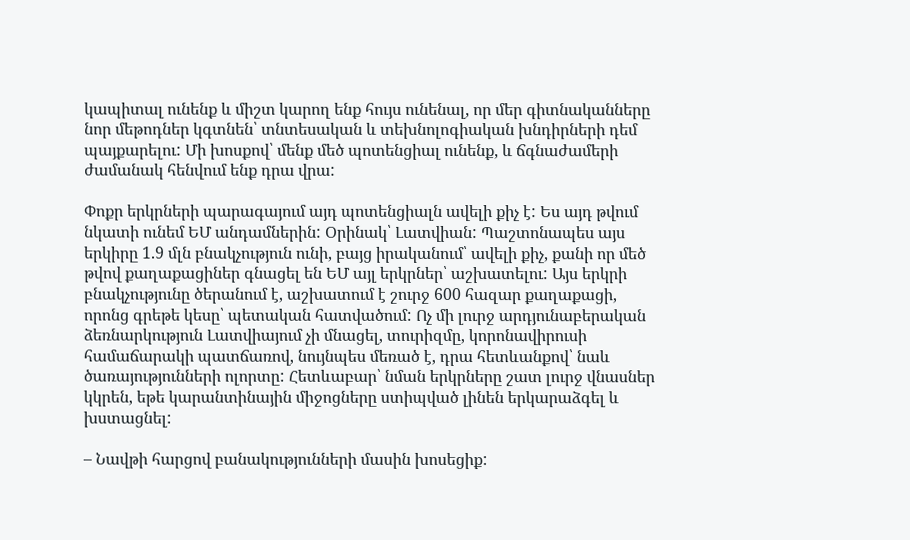կապիտալ ունենք և միշտ կարող ենք հույս ունենալ, որ մեր գիտնականները նոր մեթոդներ կգտնեն՝ տնտեսական և տեխնոլոգիական խնդիրների դեմ պայքարելու: Մի խոսքով՝ մենք մեծ պոտենցիալ ունենք, և ճգնաժամերի ժամանակ հենվում ենք դրա վրա:

Փոքր երկրների պարագայում այդ պոտենցիալն ավելի քիչ է: Ես այդ թվում նկատի ունեմ ԵՄ անդամներին: Օրինակ՝ Լատվիան: Պաշտոնապես այս երկիրը 1.9 մլն բնակչություն ունի, բայց իրականում՝ ավելի քիչ, քանի որ մեծ թվով քաղաքացիներ գնացել են ԵՄ այլ երկրներ՝ աշխատելու: Այս երկրի բնակչությունը ծերանում է, աշխատում է շուրջ 600 հազար քաղաքացի, որոնց գրեթե կեսը՝ պետական հատվածում: Ոչ մի լուրջ արդյունաբերական ձեռնարկություն Լատվիայում չի մնացել, տուրիզմը, կորոնավիրուսի համաճարակի պատճառով, նույնպես մեռած է, դրա հետևանքով՝ նաև ծառայությունների ոլորտը: Հետևաբար՝ նման երկրները շատ լուրջ վնասներ կկրեն, եթե կարանտինային միջոցները ստիպված լինեն երկարաձգել և խստացնել:

– Նավթի հարցով բանակությունների մասին խոսեցիք: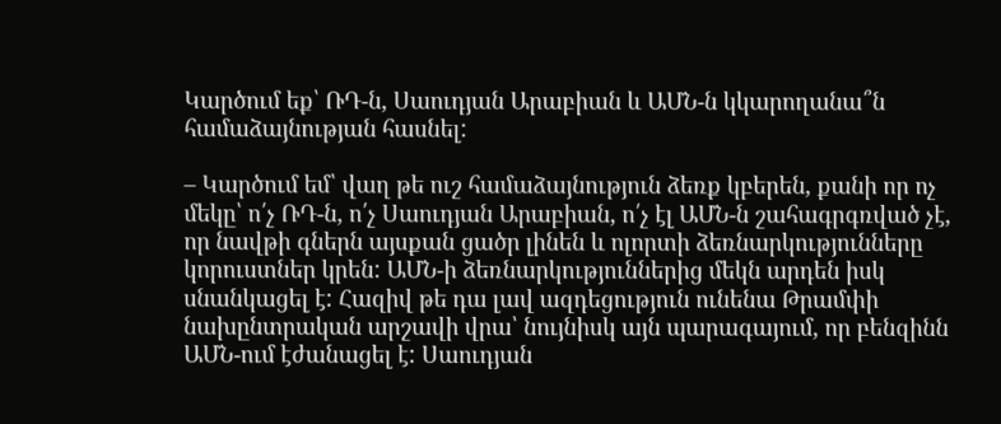Կարծում եք՝ ՌԴ-ն, Սաուդյան Արաբիան և ԱՄՆ-ն կկարողանա՞ն համաձայնության հասնել:

– Կարծում եմ՝ վաղ թե ուշ համաձայնություն ձեռք կբերեն, քանի որ ոչ մեկը՝ ո՛չ ՌԴ-ն, ո՛չ Սաուդյան Արաբիան, ո՛չ էլ ԱՄՆ-ն շահագրգռված չէ, որ նավթի գներն այսքան ցածր լինեն և ոլորտի ձեռնարկությունները կորուստներ կրեն: ԱՄՆ-ի ձեռնարկություններից մեկն արդեն իսկ սնանկացել է: Հազիվ թե դա լավ ազդեցություն ունենա Թրամփի նախընտրական արշավի վրա՝ նույնիսկ այն պարագայում, որ բենզինն ԱՄՆ-ում էժանացել է: Սաուդյան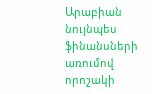Արաբիան նույնպես ֆինանսների առումով որոշակի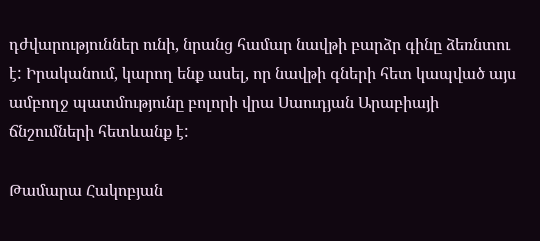դժվարություններ ունի, նրանց համար նավթի բարձր գինը ձեռնտու է: Իրականում, կարող ենք ասել, որ նավթի գների հետ կապված այս ամբողջ պատմությունը բոլորի վրա Սաուդյան Արաբիայի ճնշումների հետևանք է:

Թամարա Հակոբյան